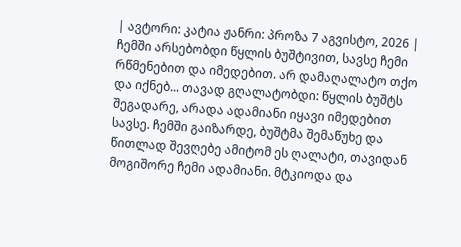| ავტორი: კატია ჟანრი: პროზა 7 აგვისტო, 2026 |
ჩემში არსებობდი წყლის ბუშტივით, სავსე ჩემი რწმენებით და იმედებით. არ დამაღალატო თქო და იქნებ... თავად გღალატობდი: წყლის ბუშტს შეგადარე, არადა ადამიანი იყავი იმედებით სავსე. ჩემში გაიზარდე, ბუშტმა შემაწუხე და წითლად შევღებე ამიტომ ეს ღალატი, თავიდან მოგიშორე ჩემი ადამიანი. მტკიოდა და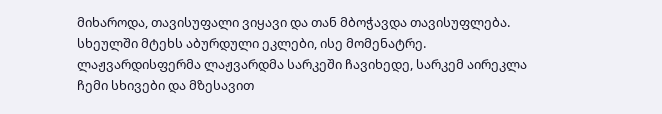მიხაროდა, თავისუფალი ვიყავი და თან მბოჭავდა თავისუფლება. სხეულში მტეხს აბურდული ეკლები, ისე მომენატრე. ლაჟვარდისფერმა ლაჟვარდმა სარკეში ჩავიხედე, სარკემ აირეკლა ჩემი სხივები და მზესავით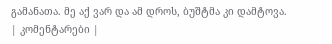გამანათა. მე აქ ვარ და ამ დროს, ბუშტმა კი დამტოვა.
| კომენტარები |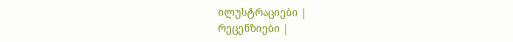ილუსტრაციები |
რეცენზიები |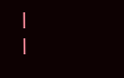|
|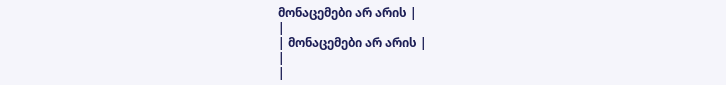მონაცემები არ არის |
|
| მონაცემები არ არის |
|
|